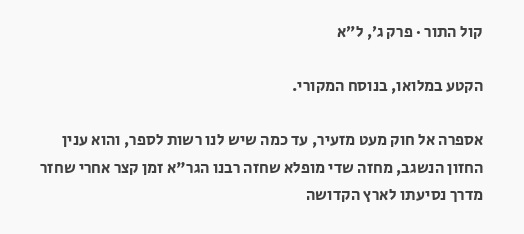קול התור · פרק ג׳, ל״א

הקטע במלואו, בנוסח המקורי.

אספרה אל חוק מעט מזעיר, עד כמה שיש לנו רשות לספר, והוא ענין החזון הנשגב, מחזה שדי מופלא שחזה רבנו הגר"א זמן קצר אחרי שחזר מדרך נסיעתו לארץ הקדושה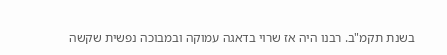בשנת תקמ"ב. רבנו היה אז שרוי בדאגה עמוקה ובמבוכה נפשית שקשה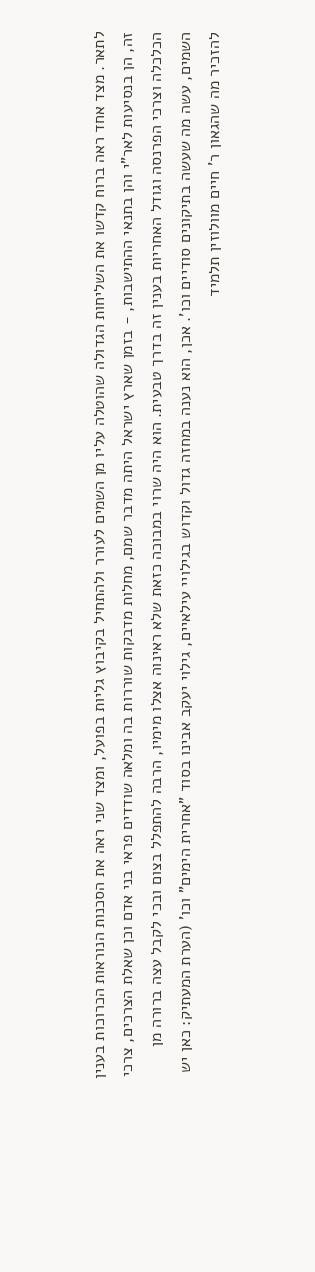לתאר. מצד אחד ראה ברוח קדשו את השליחות הגדולה שהוטלה עליו מן השמים לעורר ולהתחיל בקיבוץ גליות בפועל, ומצד שני ראה את הסכנות הנוראות הכרוכות בענין זה, הן בנסיעות לאר"י והן בתנאי ההתישבות, - בזמן שארץ ישראל היתה מדבר שמם, מחלות מדבקות שוררות בה ומלאה שודדים פראי בני אדם וכן שאלת הצרכים, צרכי הכלכלה וצרכי הפרנסה וגודל האחריות בענין זה בדרך טבעית. הוא היה שרוי במבוכה כזאת שלא ראינוה אצלו מימיו, הרבה להתפלל בצום ובכי לקבל עצה ברורה מן השמים, עשה מה שעשה בתיקונים סודיים וכו'. אכן, הוא נענה במחזה גדול וקדוש בגילויי עילאיים, גילוי יעקב אבינו בסוד "אחרית הימים" וכו' (הערת המעתיק: כאן יש להזכיר מה שהגאון ר' חיים מוולוזין תלמיד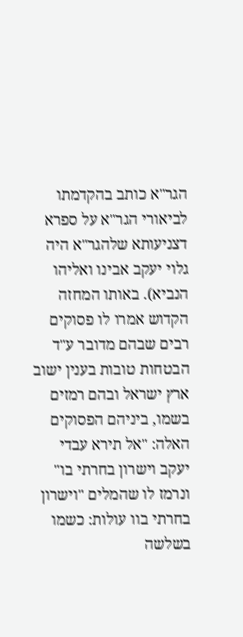הגר"א כותב בהקדמתו לביאורי הגר"א על ספרא דצניעותא שלהגר"א היה גלוי יעקב אבינו ואליהו הנביא). באותו המחזה הקדוש אמרו לו פסוקים רבים שבהם מדובר ע"ד הבטחות טובות בענין ישוב ארץ ישראל ובהם רמזים בשמו, ביניהם הפסוקים האלה: "אל תירא עבדי יעקב וישרון בחרתי בו" ונרמז לו שהמלים "וישרון בחרתי בוו עולות: כשמו בשלשה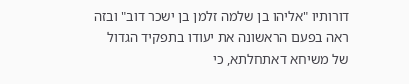דורותיו "אליהו בן שלמה זלמן בן ישכר דוב" ובזה ראה בפעם הראשונה את יעודו בתפקיד הגדול של משיחא דאתחלתא, כי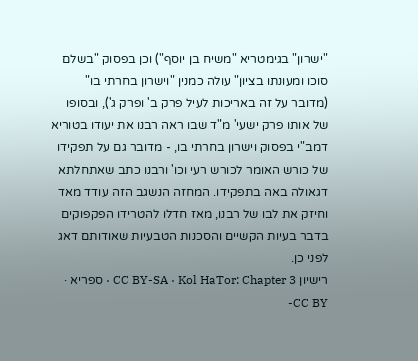"ישרון" בגימטריא "משיח בן יוסף") וכן בפסוק "בשלם סוכו ומעונתו בציון" עולה כמנין "וישרון בחרתי בו" (מדובר על זה באריכות לעיל פרק ב' ופרק ג'), ובסופו של אותו פרק ישעי' מ"ד שבו ראה רבנו את יעודו בטוריא דמב"י בפסוק וישרון בחרתי בו, - מדובר גם על תפקידו של כורש האומר לכורש רעי וכו' ורבנו כתב שאתחלתא דגאולה באה בתפקידו. המחזה הנשגב הזה עודד מאד וחיזק את לבו של רבנו, מאז חדלו להטרידו הפקפוקים בדבר בעיות הקשיים והסכנות הטבעיות שאודותם דאג לפני כן.
רישיון CC BY-SA · Kol HaTor: Chapter 3 · ספריא · CC BY-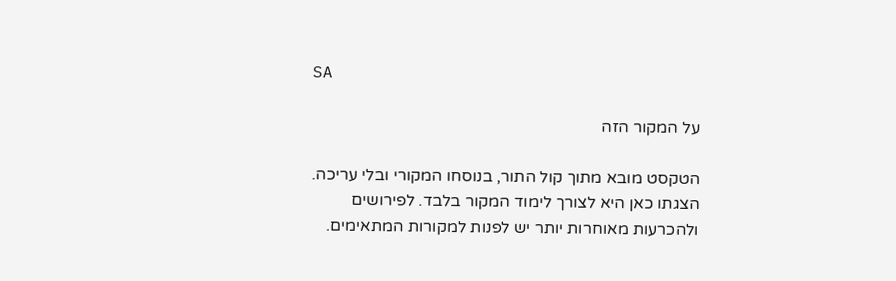SA

על המקור הזה

הטקסט מובא מתוך קול התור, בנוסחו המקורי ובלי עריכה. הצגתו כאן היא לצורך לימוד המקור בלבד. לפירושים ולהכרעות מאוחרות יותר יש לפנות למקורות המתאימים.